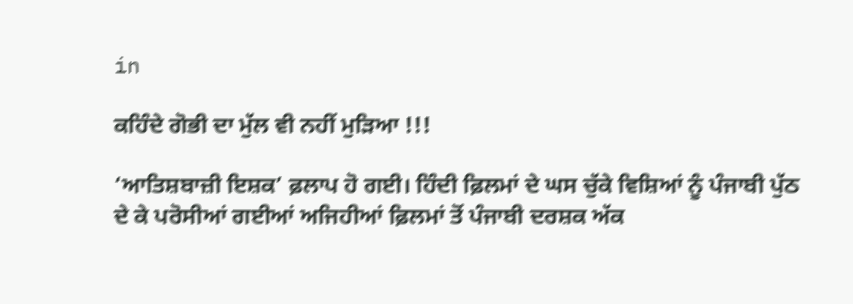in

ਕਹਿੰਦੇ ਗੋਭੀ ਦਾ ਮੁੱਲ ਵੀ ਨਹੀਂ ਮੁੜਿਆ !!!

‘ਆਤਿਸ਼ਬਾਜ਼ੀ ਇਸ਼ਕ’ ਫ਼ਲਾਪ ਹੋ ਗਈ। ਹਿੰਦੀ ਫ਼ਿਲਮਾਂ ਦੇ ਘਸ ਚੁੱਕੇ ਵਿਸ਼ਿਆਂ ਨੂੰ ਪੰਜਾਬੀ ਪੁੱਠ ਦੇ ਕੇ ਪਰੋਸੀਆਂ ਗਈਆਂ ਅਜਿਹੀਆਂ ਫ਼ਿਲਮਾਂ ਤੋਂ ਪੰਜਾਬੀ ਦਰਸ਼ਕ ਅੱਕ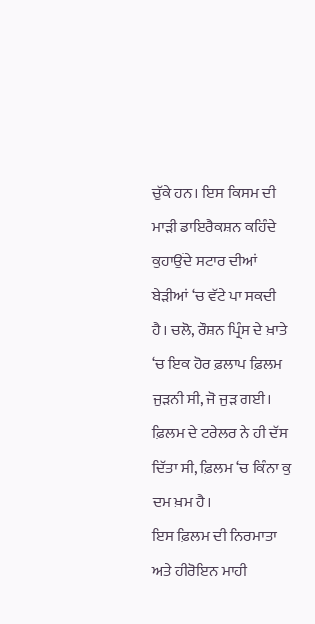ਚੁੱਕੇ ਹਨ। ਇਸ ਕਿਸਮ ਦੀ ਮਾੜੀ ਡਾਇਰੈਕਸ਼ਨ ਕਹਿੰਦੇ ਕੁਹਾਉਂਦੇ ਸਟਾਰ ਦੀਆਂ ਬੇੜੀਆਂ ‘ਚ ਵੱਟੇ ਪਾ ਸਕਦੀ ਹੈ। ਚਲੋ, ਰੌਸ਼ਨ ਪ੍ਰਿੰਸ ਦੇ ਖ਼ਾਤੇ ‘ਚ ਇਕ ਹੋਰ ਫ਼ਲਾਪ ਫ਼ਿਲਮ ਜੁੜਨੀ ਸੀ, ਜੋ ਜੁੜ ਗਈ। ਫ਼ਿਲਮ ਦੇ ਟਰੇਲਰ ਨੇ ਹੀ ਦੱਸ ਦਿੱਤਾ ਸੀ, ਫ਼ਿਲਮ ‘ਚ ਕਿੰਨਾ ਕੁ ਦਮ ਖ਼ਮ ਹੈ।
ਇਸ ਫ਼ਿਲਮ ਦੀ ਨਿਰਮਾਤਾ ਅਤੇ ਹੀਰੋਇਨ ਮਾਹੀ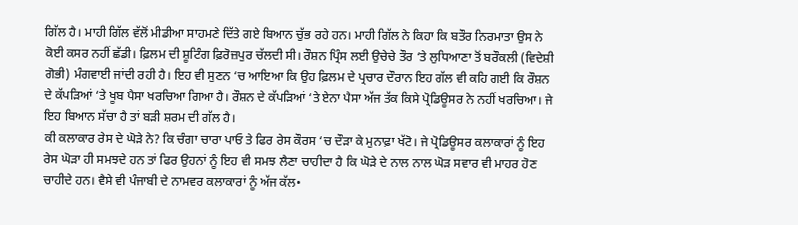ਗਿੱਲ ਹੈ। ਮਾਹੀ ਗਿੱਲ ਵੱਲੋਂ ਮੀਡੀਆ ਸਾਹਮਣੇ ਦਿੱਤੇ ਗਏ ਬਿਆਨ ਚੁੱਭ ਰਹੇ ਹਨ। ਮਾਹੀ ਗਿੱਲ ਨੇ ਕਿਹਾ ਕਿ ਬਤੌਰ ਨਿਰਮਾਤਾ ਉਸ ਨੇ ਕੋਈ ਕਸਰ ਨਹੀਂ ਛੱਡੀ। ਫ਼ਿਲਮ ਦੀ ਸ਼ੂਟਿੰਗ ਫ਼ਿਰੋਜ਼ਪੁਰ ਚੱਲਦੀ ਸੀ। ਰੌਸ਼ਨ ਪ੍ਰਿੰਸ ਲਈ ਉਚੇਚੇ ਤੌਰ ‘ਤੇ ਲੁਧਿਆਣਾ ਤੋਂ ਬਰੌਕਲੀ (ਵਿਦੇਸ਼ੀ ਗੋਭੀ) ਮੰਗਵਾਈ ਜਾਂਦੀ ਰਹੀ ਹੈ। ਇਹ ਵੀ ਸੁਣਨ ‘ਚ ਆਇਆ ਕਿ ਉਹ ਫ਼ਿਲਮ ਦੇ ਪ੍ਰਚਾਰ ਦੌਰਾਨ ਇਹ ਗੱਲ ਵੀ ਕਹਿ ਗਈ ਕਿ ਰੌਸ਼ਨ ਦੇ ਕੱਪੜਿਆਂ ‘ਤੇ ਖੂਬ ਪੈਸਾ ਖਰਚਿਆ ਗਿਆ ਹੈ। ਰੌਸ਼ਨ ਦੇ ਕੱਪੜਿਆਂ ‘ਤੇ ਏਨਾ ਪੈਸਾ ਅੱਜ ਤੱਕ ਕਿਸੇ ਪ੍ਰੋਡਿਊਸਰ ਨੇ ਨਹੀਂ ਖਰਚਿਆ। ਜੇ ਇਹ ਬਿਆਨ ਸੱਚਾ ਹੈ ਤਾਂ ਬੜੀ ਸ਼ਰਮ ਦੀ ਗੱਲ ਹੈ।
ਕੀ ਕਲਾਕਾਰ ਰੇਸ ਦੇ ਘੋੜੇ ਨੇ? ਕਿ ਚੰਗਾ ਚਾਰਾ ਪਾਓ ਤੇ ਫਿਰ ਰੇਸ ਕੌਰਸ ‘ਚ ਦੌੜਾ ਕੇ ਮੁਨਾਫ਼ਾ ਖੱਟੋ। ਜੇ ਪ੍ਰੋਡਿਊਸਰ ਕਲਾਕਾਰਾਂ ਨੂੰ ਇਹ ਰੇਸ ਘੋੜਾ ਹੀ ਸਮਝਦੇ ਹਨ ਤਾਂ ਫਿਰ ਉਹਨਾਂ ਨੂੰ ਇਹ ਵੀ ਸਮਝ ਲੈਣਾ ਚਾਹੀਦਾ ਹੈ ਕਿ ਘੋੜੇ ਦੇ ਨਾਲ ਨਾਲ ਘੋੜ ਸਵਾਰ ਵੀ ਮਾਹਰ ਹੋਣ ਚਾਹੀਦੇ ਹਨ। ਵੈਸੇ ਵੀ ਪੰਜਾਬੀ ਦੇ ਨਾਮਵਰ ਕਲਾਕਾਰਾਂ ਨੂੰ ਅੱਜ ਕੱਲ•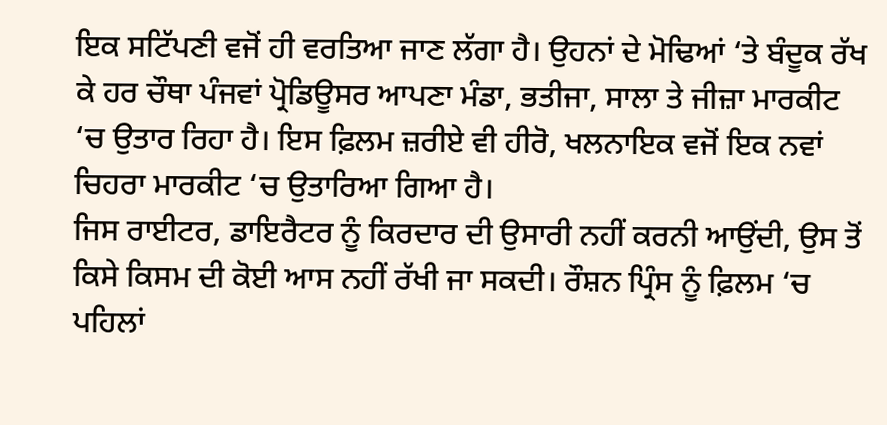ਇਕ ਸਟਿੱਪਣੀ ਵਜੋਂ ਹੀ ਵਰਤਿਆ ਜਾਣ ਲੱਗਾ ਹੈ। ਉਹਨਾਂ ਦੇ ਮੋਢਿਆਂ ‘ਤੇ ਬੰਦੂਕ ਰੱਖ ਕੇ ਹਰ ਚੌਥਾ ਪੰਜਵਾਂ ਪ੍ਰੋਡਿਊਸਰ ਆਪਣਾ ਮੰਡਾ, ਭਤੀਜਾ, ਸਾਲਾ ਤੇ ਜੀਜ਼ਾ ਮਾਰਕੀਟ ‘ਚ ਉਤਾਰ ਰਿਹਾ ਹੈ। ਇਸ ਫ਼ਿਲਮ ਜ਼ਰੀਏ ਵੀ ਹੀਰੋ, ਖਲਨਾਇਕ ਵਜੋਂ ਇਕ ਨਵਾਂ ਚਿਹਰਾ ਮਾਰਕੀਟ ‘ਚ ਉਤਾਰਿਆ ਗਿਆ ਹੈ।
ਜਿਸ ਰਾਈਟਰ, ਡਾਇਰੈਟਰ ਨੂੰ ਕਿਰਦਾਰ ਦੀ ਉਸਾਰੀ ਨਹੀਂ ਕਰਨੀ ਆਉਂਦੀ, ਉਸ ਤੋਂ ਕਿਸੇ ਕਿਸਮ ਦੀ ਕੋਈ ਆਸ ਨਹੀਂ ਰੱਖੀ ਜਾ ਸਕਦੀ। ਰੌਸ਼ਨ ਪ੍ਰਿੰਸ ਨੂੰ ਫ਼ਿਲਮ ‘ਚ ਪਹਿਲਾਂ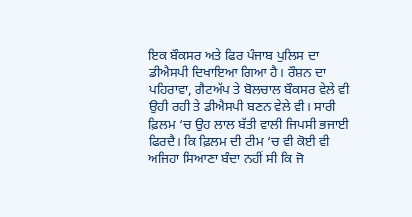ਇਕ ਬੌਕਸਰ ਅਤੇ ਫਿਰ ਪੰਜਾਬ ਪੁਲਿਸ ਦਾ ਡੀਐਸਪੀ ਦਿਖਾਇਆ ਗਿਆ ਹੈ। ਰੌਸ਼ਨ ਦਾ ਪਹਿਰਾਵਾ, ਗੈਟਅੱਪ ਤੇ ਬੋਲਚਾਲ ਬੌਕਸਰ ਵੇਲੇ ਵੀ ਉਹੀ ਰਹੀ ਤੇ ਡੀਐਸਪੀ ਬਣਨ ਵੇਲੇ ਵੀ। ਸਾਰੀ ਫ਼ਿਲਮ ‘ਚ ਉਹ ਲਾਲ ਬੱਤੀ ਵਾਲੀ ਜਿਪਸੀ ਭਜਾਈ ਫਿਰਦੈ। ਕਿ ਫ਼ਿਲਮ ਦੀ ਟੀਮ ‘ਚ ਵੀ ਕੋਈ ਵੀ ਅਜਿਹਾ ਸਿਆਣਾ ਬੰਦਾ ਨਹੀਂ ਸੀ ਕਿ ਜੋ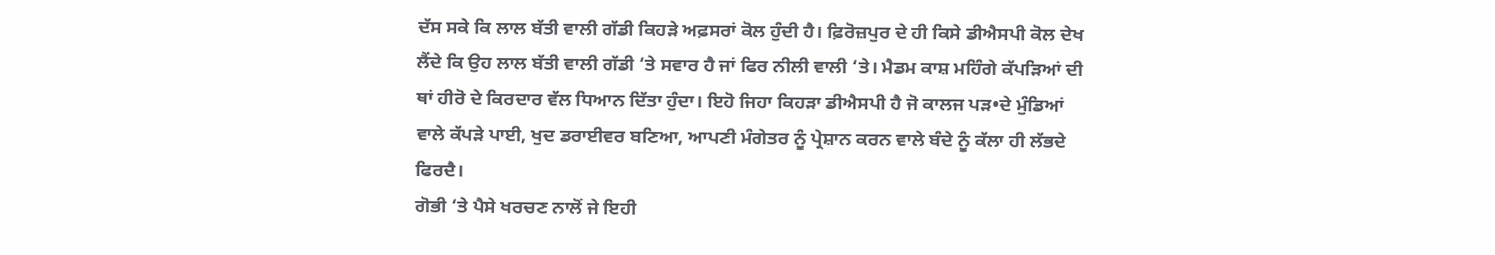ਦੱਸ ਸਕੇ ਕਿ ਲਾਲ ਬੱਤੀ ਵਾਲੀ ਗੱਡੀ ਕਿਹੜੇ ਅਫ਼ਸਰਾਂ ਕੋਲ ਹੁੰਦੀ ਹੈ। ਫ਼ਿਰੋਜ਼ਪੁਰ ਦੇ ਹੀ ਕਿਸੇ ਡੀਐਸਪੀ ਕੋਲ ਦੇਖ ਲੈਂਦੇ ਕਿ ਉਹ ਲਾਲ ਬੱਤੀ ਵਾਲੀ ਗੱਡੀ ‘ਤੇ ਸਵਾਰ ਹੈ ਜਾਂ ਫਿਰ ਨੀਲੀ ਵਾਲੀ ‘ਤੇ। ਮੈਡਮ ਕਾਸ਼ ਮਹਿੰਗੇ ਕੱਪੜਿਆਂ ਦੀ ਥਾਂ ਹੀਰੋ ਦੇ ਕਿਰਦਾਰ ਵੱਲ ਧਿਆਨ ਦਿੱਤਾ ਹੁੰਦਾ। ਇਹੋ ਜਿਹਾ ਕਿਹੜਾ ਡੀਐਸਪੀ ਹੈ ਜੋ ਕਾਲਜ ਪੜ•ਦੇ ਮੁੰਡਿਆਂ ਵਾਲੇ ਕੱਪੜੇ ਪਾਈ, ਖੁਦ ਡਰਾਈਵਰ ਬਣਿਆ, ਆਪਣੀ ਮੰਗੇਤਰ ਨੂੰ ਪ੍ਰੇਸ਼ਾਨ ਕਰਨ ਵਾਲੇ ਬੰਦੇ ਨੂੰ ਕੱਲਾ ਹੀ ਲੱਭਦੇ ਫਿਰਦੈ।
ਗੋਭੀ ‘ਤੇ ਪੈਸੇ ਖਰਚਣ ਨਾਲੋਂ ਜੇ ਇਹੀ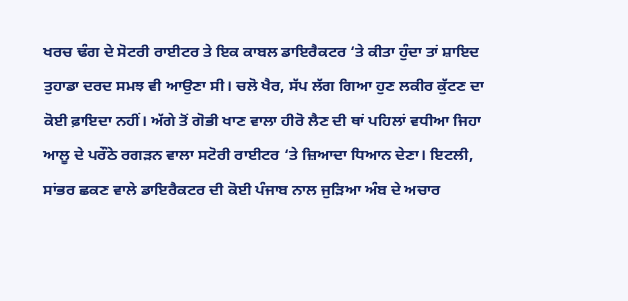ਖਰਚ ਢੰਗ ਦੇ ਸੋਟਰੀ ਰਾਈਟਰ ਤੇ ਇਕ ਕਾਬਲ ਡਾਇਰੈਕਟਰ ‘ਤੇ ਕੀਤਾ ਹੁੰਦਾ ਤਾਂ ਸ਼ਾਇਦ ਤੁਹਾਡਾ ਦਰਦ ਸਮਝ ਵੀ ਆਉਣਾ ਸੀ। ਚਲੋ ਖੈਰ, ਸੱਪ ਲੱਗ ਗਿਆ ਹੁਣ ਲਕੀਰ ਕੁੱਟਣ ਦਾ ਕੋਈ ਫ਼ਾਇਦਾ ਨਹੀਂ। ਅੱਗੇ ਤੋਂ ਗੋਭੀ ਖਾਣ ਵਾਲਾ ਹੀਰੋ ਲੈਣ ਦੀ ਥਾਂ ਪਹਿਲਾਂ ਵਧੀਆ ਜਿਹਾ ਆਲੂ ਦੇ ਪਰੌਠੇ ਰਗੜਨ ਵਾਲਾ ਸਟੋਰੀ ਰਾਈਟਰ ‘ਤੇ ਜ਼ਿਆਦਾ ਧਿਆਨ ਦੇਣਾ। ਇਟਲੀ, ਸਾਂਭਰ ਛਕਣ ਵਾਲੇ ਡਾਇਰੈਕਟਰ ਦੀ ਕੋਈ ਪੰਜਾਬ ਨਾਲ ਜੁੜਿਆ ਅੰਬ ਦੇ ਅਚਾਰ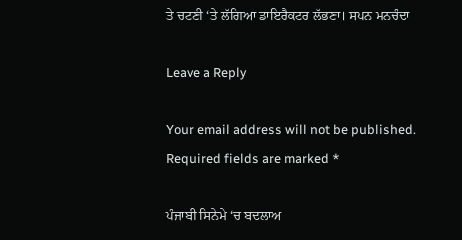ਤੇ ਚਟਣੀ ‘ਤੇ ਲੱਗਿਆ ਡਾਇਰੈਕਟਰ ਲੱਭਣਾ। ਸਪਨ ਮਨਚੰਦਾ

Leave a Reply

Your email address will not be published. Required fields are marked *

ਪੰਜਾਬੀ ਸਿਨੇਮੇ ‘ਚ ਬਦਲਾਅ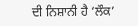ਦੀ ਨਿਸ਼ਾਨੀ ਹੈ ‘ਲੌਕ’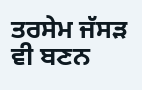ਤਰਸੇਮ ਜੱਸੜ ਵੀ ਬਣਨ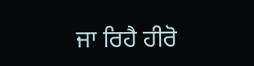ਜਾ ਰਿਹੈ ਹੀਰੋ